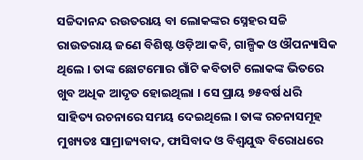ସଚ୍ଚିଦାନନ୍ଦ ରଉତରାୟ ବା ଲୋକଙ୍କର ସ୍ନେହର ସଚ୍ଚି ରାଉତରାୟ ଜଣେ ବିଶିଷ୍ଟ ଓଡ଼ିଆ କବି, ଗାଳ୍ପିକ ଓ ଔପନ୍ୟାସିକ ଥିଲେ । ତାଙ୍କ ଛୋଟମୋର ଗାଁଟି କବିତାଟି ଲୋକଙ୍କ ଭିତରେ ଖୁବ ଅଧିକ ଆଦୃତ ହୋଇଥିଲା । ସେ ପ୍ରାୟ ୭୫ବର୍ଷ ଧରି ସାହିତ୍ୟ ରଚନାରେ ସମୟ ଦେଇଥିଲେ । ତାଙ୍କ ରଚନାସମୂହ ମୁଖ୍ୟତଃ ସାମ୍ରାଜ୍ୟବାଦ, ଫାସିବାଦ ଓ ବିଶ୍ୱଯୁଦ୍ଧ ବିରୋଧରେ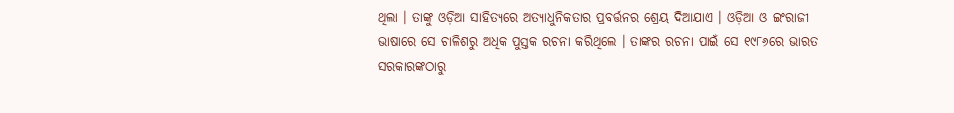ଥିଲା । ତାଙ୍କୁ ଓଡ଼ିଆ ସାହିତ୍ୟରେ ଅତ୍ୟାଧୁନିକତାର ପ୍ରବର୍ତ୍ତନର ଶ୍ରେୟ ଦିଆଯାଏ । ଓଡ଼ିଆ ଓ ଇଂରାଜୀ ଭାଷାରେ ସେ ଚାଳିଶରୁ ଅଧିକ ପୁସ୍ତକ ରଚନା କରିଥିଲେ । ତାଙ୍କର ରଚନା ପାଇଁ ସେ ୧୯୮୬ରେ ଭାରତ ସରକାରଙ୍କଠାରୁ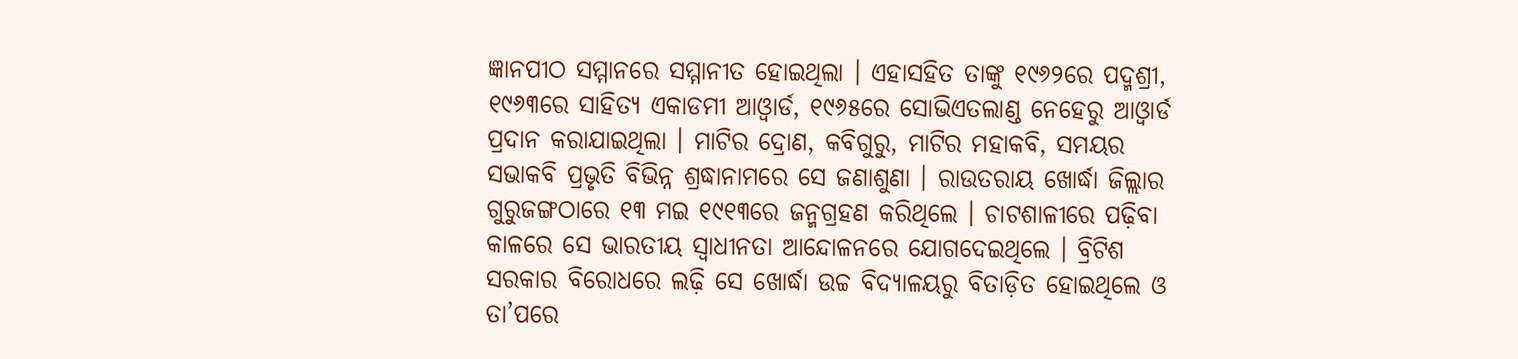ଜ୍ଞାନପୀଠ ସମ୍ମାନରେ ସମ୍ମାନୀତ ହୋଇଥିଲା । ଏହାସହିତ ତାଙ୍କୁ ୧୯୬୨ରେ ପଦ୍ମଶ୍ରୀ, ୧୯୬୩ରେ ସାହିତ୍ୟ ଏକାଡମୀ ଆଓ୍ୱାର୍ଡ, ୧୯୬୫ରେ ସୋଭିଏତଲାଣ୍ଡ ନେହେରୁ ଆଓ୍ୱାର୍ଡ ପ୍ରଦାନ କରାଯାଇଥିଲା । ମାଟିର ଦ୍ରୋଣ, କବିଗୁରୁ, ମାଟିର ମହାକବି, ସମୟର ସଭାକବି ପ୍ରଭୃତି ବିଭିନ୍ନ ଶ୍ରଦ୍ଧାନାମରେ ସେ ଜଣାଶୁଣା । ରାଉତରାୟ ଖୋର୍ଦ୍ଧା ଜିଲ୍ଲାର ଗୁରୁଜଙ୍ଗଠାରେ ୧୩ ମଇ ୧୯୧୩ରେ ଜନ୍ମଗ୍ରହଣ କରିଥିଲେ । ଚାଟଶାଳୀରେ ପଢ଼ିବା କାଳରେ ସେ ଭାରତୀୟ ସ୍ୱାଧୀନତା ଆନ୍ଦୋଳନରେ ଯୋଗଦେଇଥିଲେ । ବ୍ରିଟିଶ ସରକାର ବିରୋଧରେ ଲଢ଼ି ସେ ଖୋର୍ଦ୍ଧା ଉଚ୍ଚ ବିଦ୍ୟାଳୟରୁ ବିତାଡ଼ିତ ହୋଇଥିଲେ ଓ ତା’ପରେ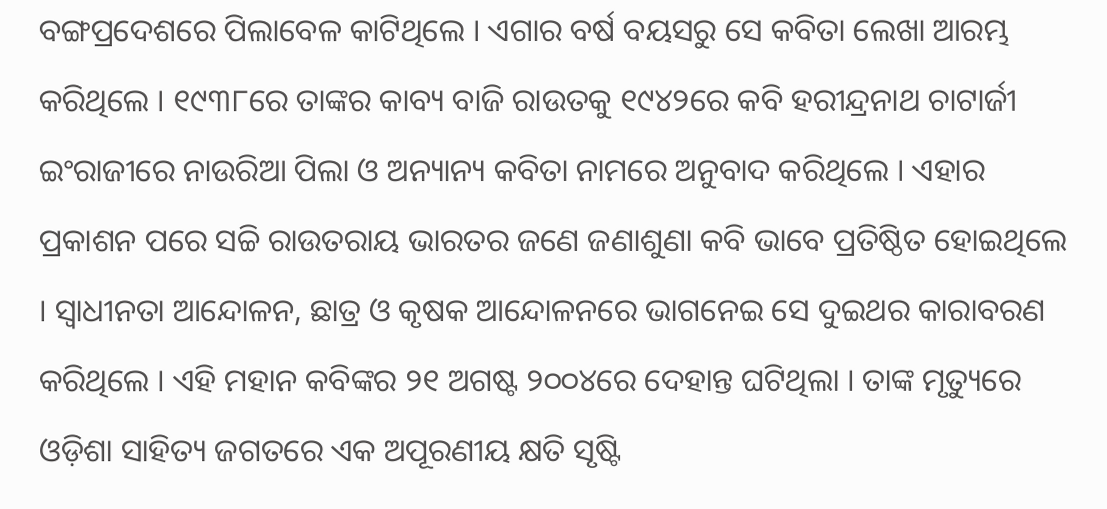ବଙ୍ଗପ୍ରଦେଶରେ ପିଲାବେଳ କାଟିଥିଲେ । ଏଗାର ବର୍ଷ ବୟସରୁ ସେ କବିତା ଲେଖା ଆରମ୍ଭ କରିଥିଲେ । ୧୯୩୮ରେ ତାଙ୍କର କାବ୍ୟ ବାଜି ରାଉତକୁ ୧୯୪୨ରେ କବି ହରୀନ୍ଦ୍ରନାଥ ଚାଟାର୍ଜୀ ଇଂରାଜୀରେ ନାଉରିଆ ପିଲା ଓ ଅନ୍ୟାନ୍ୟ କବିତା ନାମରେ ଅନୁବାଦ କରିଥିଲେ । ଏହାର ପ୍ରକାଶନ ପରେ ସଚ୍ଚି ରାଉତରାୟ ଭାରତର ଜଣେ ଜଣାଶୁଣା କବି ଭାବେ ପ୍ରତିଷ୍ଠିତ ହୋଇଥିଲେ । ସ୍ୱାଧୀନତା ଆନ୍ଦୋଳନ, ଛାତ୍ର ଓ କୃଷକ ଆନ୍ଦୋଳନରେ ଭାଗନେଇ ସେ ଦୁଇଥର କାରାବରଣ କରିଥିଲେ । ଏହି ମହାନ କବିଙ୍କର ୨୧ ଅଗଷ୍ଟ ୨୦୦୪ରେ ଦେହାନ୍ତ ଘଟିଥିଲା । ତାଙ୍କ ମୃତ୍ୟୁରେ ଓଡ଼ିଶା ସାହିତ୍ୟ ଜଗତରେ ଏକ ଅପୂରଣୀୟ କ୍ଷତି ସୃଷ୍ଟି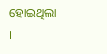ହୋଇଥିଲା ।